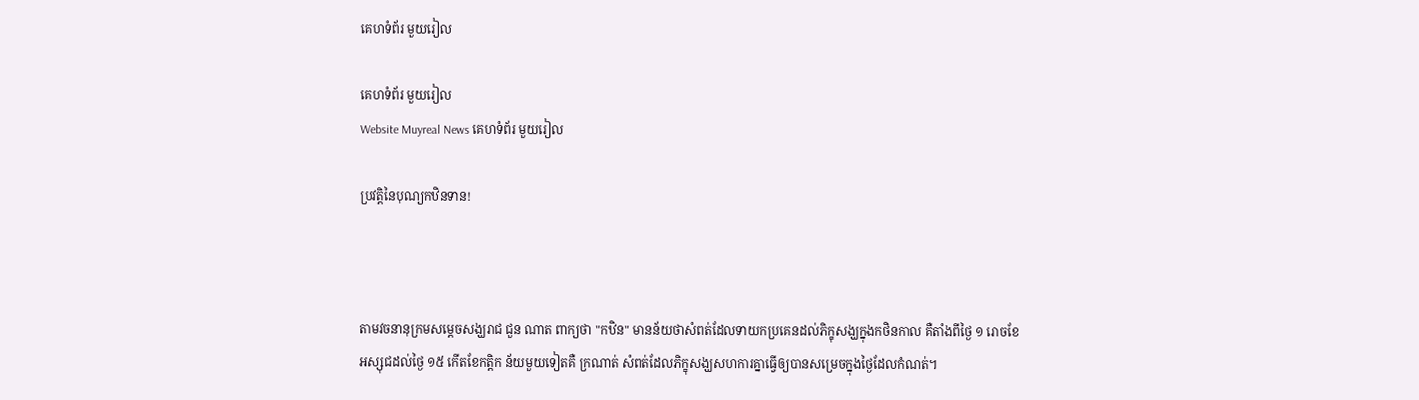គេហទំព័រ មួយរៀល

គេហទំព័រ មួយរៀល
Website Muyreal News គេហទំព័រ មួយរៀល

ប្រវត្តិនៃបុណ្យកឋិនទាន!



តាមវចនានុក្រមសម្តេចសង្ឃរាជ ជួន ណាត ពាក្យថា "កឋិន" មានន័យថាសំពត់ដែលទាយកប្រគេនដល់ភិក្ខុសង្ឃក្នុងកថិនកាល គឺតាំងពីថ្ងៃ ១ រោចខែអស្សុជដល់ថ្ងៃ ១៥ កើតខែកត្តិក ន័យមួយទៀតគឺ ក្រណាត់ សំពត់ដែលភិក្ខុសង្ឃសហការគ្នាធ្វើឲ្យបានសម្រេចក្នុងថ្ងៃដែលកំណត់។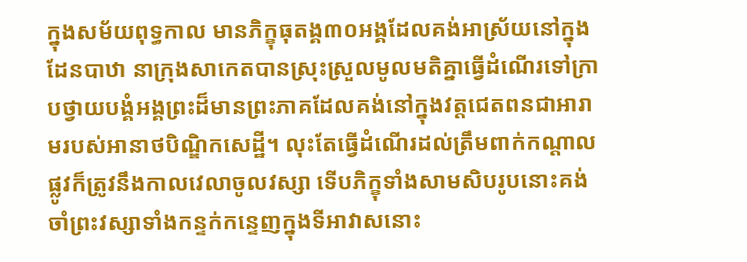ក្នុងសម័យពុទ្ធកាល មានភិក្ខុធុតង្គ៣០អង្គដែលគង់អាស្រ័យនៅក្នុងដែនបាឋា នាក្រុងសាកេតបានស្រុះស្រួលមូលមតិគ្នាធ្វេីដំណេីរទៅក្រាបថ្វាយបង្គំអង្គព្រះដ៏មានព្រះភាគដែលគង់នៅក្នុងវត្តជេតពនជាអារាមរបស់អានាថបិណ្ឌិកសេដ្ឋី។ លុះតែធ្វេីដំណេីរដល់ត្រឹមពាក់កណ្តាលផ្លូវក៏ត្រូវនឹងកាលវេលាចូលវស្សា ទេីបភិក្ខុទាំងសាមសិបរូបនោះគង់ចាំព្រះវស្សាទាំងកន្ទក់កន្ទេញក្នុងទីអាវាសនោះ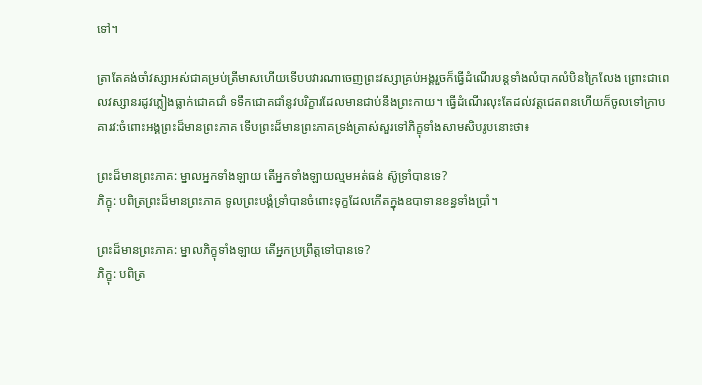ទៅ។

ត្រាតែគង់ចាំវស្សាអស់ជាគម្រប់ត្រីមាសហេីយទេីបបវារណាចេញព្រះវស្សាគ្រប់អង្គរួចក៏ធ្វេីដំណេីរបន្តទាំងលំបាកលំបិនក្រៃលែង ព្រោះជាពេលវស្សានរដូវភ្លៀងធ្លាក់ជោគជាំ ទទឹកជោគជាំនូវបរិក្ខារដែលមានជាប់នឹងព្រះកាយ។ ធ្វេីដំណេីរលុះតែដល់វត្តជេតពនហេីយក៏ចូលទៅក្រាបគារវ:ចំពោះអង្គព្រះដ៏មានព្រះភាគ ទេីបព្រះដ៏មានព្រះភាគទ្រង់ត្រាស់សួរទៅភិក្ខុទាំងសាមសិបរូបនោះថា៖

ព្រះដ៏មានព្រះភាគ: ម្នាលអ្នកទាំងឡាយ តេីអ្នកទាំងឡាយល្មមអត់ធន់ ស៊ូទ្រាំបានទេ?
ភិក្ខុ: បពិត្រព្រះដ៏មានព្រះភាគ ទូលព្រះបង្គំទ្រាំបានចំពោះទុក្ខដែលកេីតក្នុងឧបាទានខន្ធទាំងប្រាំ។

ព្រះដ៏មានព្រះភាគ: ម្នាលភិក្ខុទាំងឡាយ តេីអ្នកប្រព្រឹត្តទៅបានទេ?
ភិក្ខុ: បពិត្រ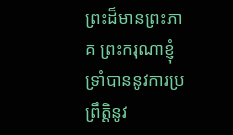ព្រះដ៏មានព្រះភាគ ព្រះករុណាខ្ញុំទ្រាំបាននូវការប្រព្រឹត្តិនូវ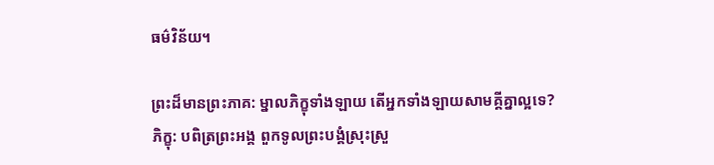ធម៌វិន័យ។

ព្រះដ៏មានព្រះភាគ: ម្នាលភិក្ខុទាំងឡាយ តេីអ្នកទាំងឡាយសាមគ្គីគ្នាល្អទេ?
ភិក្ខុ: បពិត្រព្រះអង្គ ពួកទូលព្រះបង្គំស្រុះស្រួ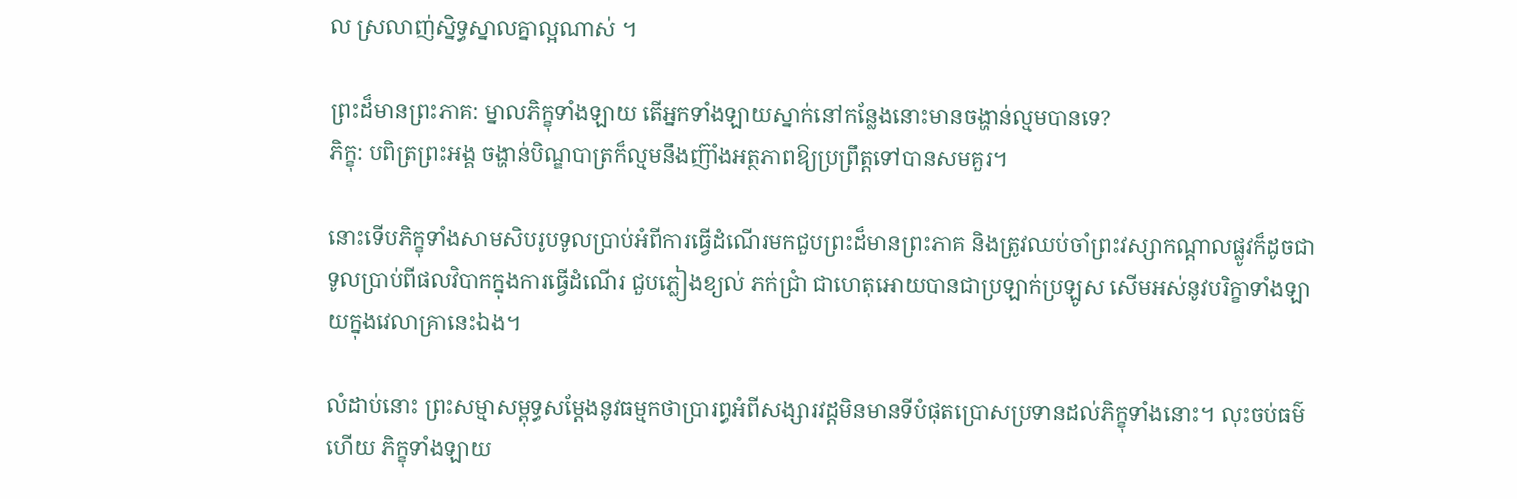ល ស្រលាញ់ស្និទ្ធស្នាលគ្នាល្អណាស់ ។

ព្រះដ៏មានព្រះភាគ: ម្នាលភិក្ខុទាំងឡាយ តេីអ្នកទាំងឡាយស្នាក់នៅកន្លែងនោះមានចង្ហាន់ល្មមបានទេ?
ភិក្ខុ: បពិត្រព្រះអង្គ ចង្ហាន់បិណ្ឌបាត្រក៏ល្មមនឹងញ៊ាំងអត្ថភាពឱ្យប្រព្រឹត្តទៅបានសមគួរ។

នោះទេីបភិក្ខុទាំងសាមសិបរូបទូលប្រាប់អំពីការធ្វេីដំណេីរមកជួបព្រះដ៏មានព្រះភាគ និងត្រូវឈប់ចាំព្រះវស្សាកណ្តាលផ្លូវក៏ដូចជាទូលប្រាប់ពីផលវិបាកក្នុងការធ្វេីដំណេីរ ជួបភ្លៀងខ្យល់ ភក់ជ្រាំ ជាហេតុអោយបានជាប្រឡាក់ប្រឡូស សេីមអស់នូវបរិក្ខាទាំងឡាយក្នុងវេលាគ្រានេះឯង។

លំដាប់នោះ ព្រះសម្មាសម្ពុទ្ធសម្ដែងនូវធម្មកថាប្រារព្ធអំពីសង្សារវដ្ដមិនមានទីបំផុតប្រោសប្រទានដល់ភិក្ខុទាំងនោះ។ លុះចប់ធម៌ហើយ ភិក្ខុទាំងឡាយ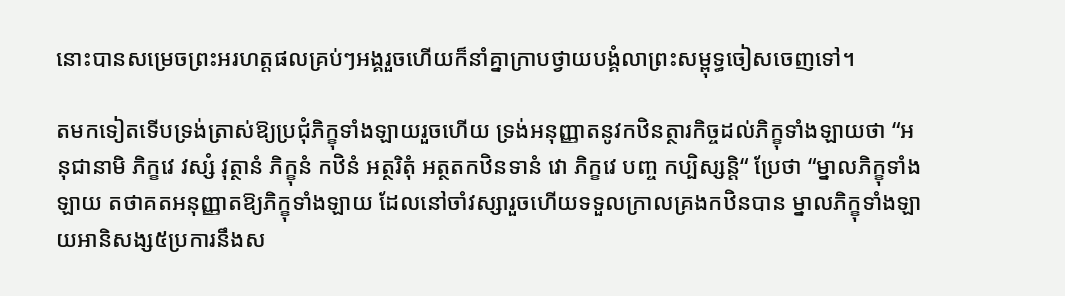នោះបានសម្រេចព្រះអរហត្តផលគ្រប់ៗអង្គរួចហើយក៏នាំគ្នាក្រាបថ្វាយបង្គំលាព្រះសម្ពុទ្ធចៀសចេញទៅ។

តមកទៀតទើបទ្រង់ត្រាស់ឱ្យប្រជុំភិក្ខុទាំងឡាយរួចហើយ ទ្រង់អនុញ្ញាតនូវកឋិនត្ថារកិច្ចដល់ភិក្ខុទាំងឡាយថា “អនុជានាមិ ភិក្ខវេ វស្សំ វុត្ថានំ ភិក្ខុនំ កឋិនំ អត្ថរិតុំ អត្ថតកឋិនទានំ វោ ភិក្ខវេ បញ្ច កប្បិស្សន្តិ“ ប្រែថា “ម្នាលភិក្ខុទាំងឡាយ តថាគតអនុញ្ញាតឱ្យភិក្ខុទាំងឡាយ ដែលនៅចាំវស្សារួចហើយទទួលក្រាលគ្រងកឋិនបាន ម្នាលភិក្ខុទាំងឡាយអានិសង្ស៥ប្រការនឹងស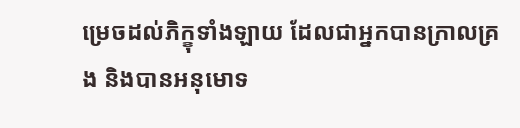ម្រេចដល់ភិក្ខុទាំងឡាយ ដែលជាអ្នកបានក្រាលគ្រង និងបានអនុមោទ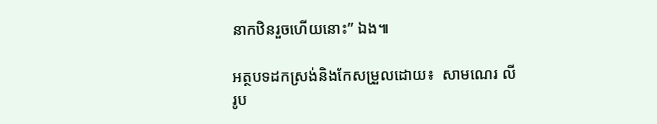នាកឋិនរួចហើយនោះ” ឯង៕

អត្ថបទដកស្រង់និងកែសម្រួលដោយ៖  សាមណេរ លី
រូប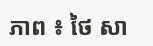ភាព ៖ ថៃ សា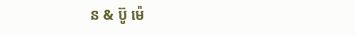ន & ប៊ូ ម៉េ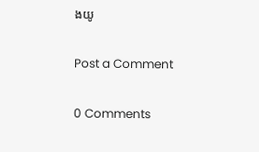ងយូ

Post a Comment

0 Comments